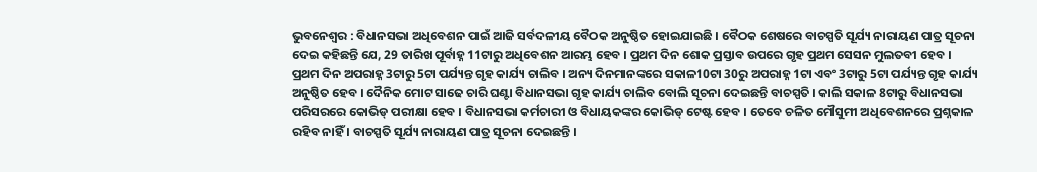ଭୁବନେଶ୍ବର : ବିଧାନସଭା ଅଧିବେଶନ ପାଇଁ ଆଜି ସର୍ବଦଳୀୟ ବୈଠକ ଅନୁଷ୍ଠିତ ହୋଇଯାଇଛି । ବୈଠକ ଶେଷରେ ବାଚସ୍ପତି ସୂର୍ଯ୍ୟ ନାରାୟଣ ପାତ୍ର ସୂଚନା ଦେଇ କହିଛନ୍ତି ଯେ, 29 ତାରିଖ ପୂର୍ବାହ୍ନ 11ଟାରୁ ଅଧିବେଶନ ଆରମ୍ଭ ହେବ । ପ୍ରଥମ ଦିନ ଶୋକ ପ୍ରସ୍ତାବ ଉପରେ ଗୃହ ପ୍ରଥମ ସେସନ ମୁଲତବୀ ହେବ । ପ୍ରଥମ ଦିନ ଅପରାହ୍ନ 3ଟାରୁ 5ଟା ପର୍ଯ୍ୟନ୍ତ ଗୃହ କାର୍ଯ୍ୟ ଚାଲିବ । ଅନ୍ୟ ଦିନମାନଙ୍କରେ ସକାଳ10ଟା 30ରୁ ଅପରାହ୍ନ 1ଟା ଏବଂ 3ଟାରୁ 5ଟା ପର୍ଯ୍ୟନ୍ତ ଗୃହ କାର୍ଯ୍ୟ ଅନୁଷ୍ଠିତ ହେବ । ଦୈନିକ ମୋଟ ସାଢେ ଚାରି ଘଣ୍ଟା ବିଧାନସଭା ଗୃହ କାର୍ଯ୍ୟ ଚାଲିବ ବୋଲି ସୂଚନା ଦେଇଛନ୍ତି ବାଚସ୍ପତି । କାଲି ସକାଳ 8ଟାରୁ ବିଧାନସଭା ପରିସରରେ କୋଭିଡ୍ ପରୀକ୍ଷା ହେବ । ବିଧାନସଭା କର୍ମଚାରୀ ଓ ବିଧାୟକଙ୍କର କୋଭିଡ୍ ଟେଷ୍ଟ ହେବ । ତେବେ ଚଳିତ ମୌସୁମୀ ଅଧିବେଶନରେ ପ୍ରଶ୍ନକାଳ ରହିବ ନାହିଁ । ବାଚସ୍ପତି ସୂର୍ଯ୍ୟ ନାରାୟଣ ପାତ୍ର ସୂଚନା ଦେଇଛନ୍ତି ।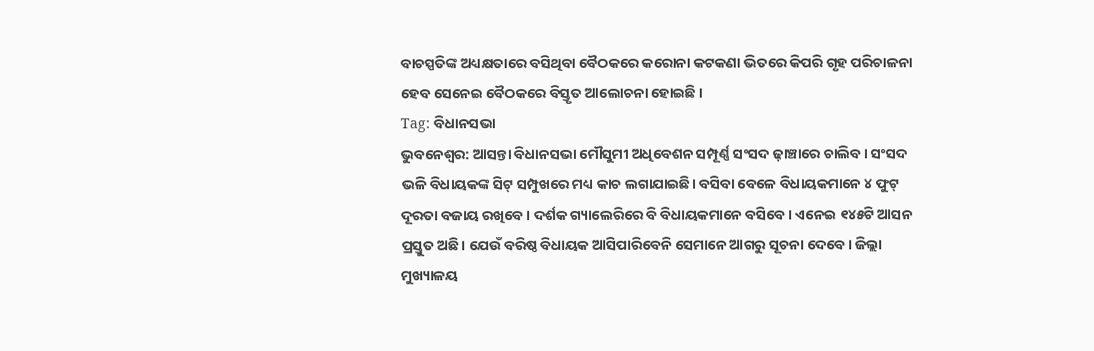ବାଚସ୍ପତିଙ୍କ ଅଧ୍ୟକ୍ଷତାରେ ବସିଥିବା ବୈଠକରେ କରୋନା କଟକଣା ଭିତରେ କିପରି ଗୃହ ପରିଚାଳନା ହେବ ସେନେଇ ବୈଠକରେ ବିସ୍ତୃତ ଆଲୋଚନା ହୋଇଛି ।
Tag: ବିଧାନସଭା
ଭୁବନେଶ୍ବର: ଆସନ୍ତା ବିଧାନସଭା ମୌସୁମୀ ଅଧିବେଶନ ସମ୍ପୂର୍ଣ୍ଣ ସଂସଦ ଢ଼ାଞ୍ଚାରେ ଚାଲିବ। ସଂସଦ ଭଳି ବିଧାୟକଙ୍କ ସିଟ୍ ସମ୍ପୁଖରେ ମଧ୍ୟ କାଚ ଲଗାଯାଇଛି। ବସିବା ବେଳେ ବିଧାୟକମାନେ ୪ ଫୁଟ୍ ଦୂରତା ବଜାୟ ରଖିବେ। ଦର୍ଶକ ଗ୍ୟାଲେରିରେ ବି ବିଧାୟକମାନେ ବସିବେ। ଏନେଇ ୧୪୫ଟି ଆସନ ପ୍ରସ୍ତୁତ ଅଛି। ଯେଉଁ ବରିଷ୍ଠ ବିଧାୟକ ଆସିପାରିବେନି ସେମାନେ ଆଗରୁ ସୂଚନା ଦେବେ। ଜିଲ୍ଲା ମୁଖ୍ୟାଳୟ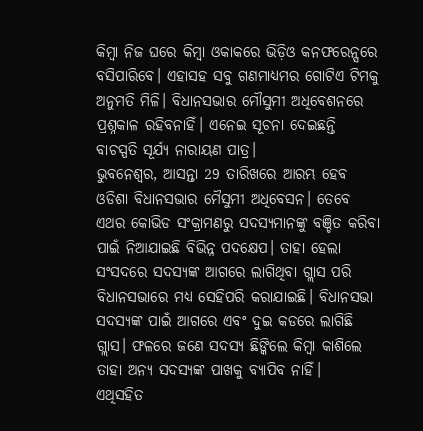କିମ୍ବା ନିଜ ଘରେ କିମ୍ବା ଓକାକରେ ଭିଡ଼ିଓ କନଫରେନ୍ସରେ ବସିପାରିବେ। ଏହାସହ ସବୁ ଗଣମାଧ୍ୟମର ଗୋଟିଏ ଟିମକୁ ଅନୁମତି ମିଳି। ବିଧାନସଭାର ମୌସୁମୀ ଅଧିବେଶନରେ ପ୍ରଶ୍ନକାଳ ରହିବନାହିଁ। ଏନେଇ ସୂଚନା ଦେଇଛନ୍ତି ବାଚସ୍ପତି ସୂର୍ଯ୍ୟ ନାରାୟଣ ପାତ୍ର।
ଭୁବନେଶ୍ବର, ଆସନ୍ତା 29 ତାରିଖରେ ଆରମ୍ଭ ହେବ ଓଡିଶା ବିଧାନସଭାର ମୈସୁମୀ ଅଧିବେସନ। ତେବେ ଏଥର କୋଭିଡ ସଂକ୍ରାମଣରୁ ସଦସ୍ୟମାନଙ୍କୁ ବଞ୍ଚିତ କରିବା ପାଇଁ ନିଆଯାଇଛି ବିଭିନ୍ନ ପଦକ୍ଷେପ। ତାହା ହେଲା ସଂସଦରେ ସଦସ୍ୟଙ୍କ ଆଗରେ ଲାଗିଥିବା ଗ୍ଲାସ ପରି ବିଧାନସଭାରେ ମଧ୍ୟ ସେହିପରି କରାଯାଇଛି। ବିଧାନସଭା ସଦସ୍ୟଙ୍କ ପାଇଁ ଆଗରେ ଏବଂ ଦୁଇ କଡରେ ଲାଗିଛି ଗ୍ଲାସ। ଫଳରେ ଜଣେ ସଦସ୍ୟ ଛିଙ୍କିଲେ କିମ୍ବା କାଶିଲେ ତାହା ଅନ୍ୟ ସଦସ୍ୟଙ୍କ ପାଖକୁ ବ୍ୟାପିବ ନାହିଁ।
ଏଥିସହିତ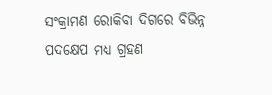ସଂକ୍ରାମଣ ରୋକିବା ଦିଗରେ ବିଭିନ୍ନ ପଦକ୍ଷେପ ମଧ୍ୟ ଗ୍ରହଣ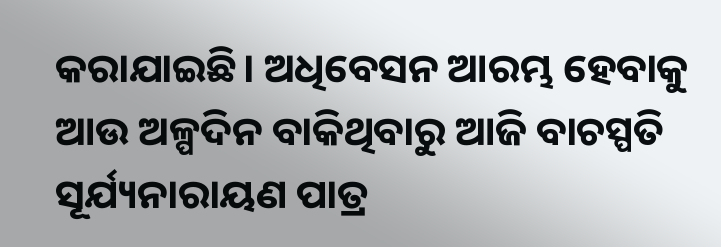କରାଯାଇଛି। ଅଧିବେସନ ଆରମ୍ଭ ହେବାକୁ ଆଉ ଅଳ୍ପଦିନ ବାକିଥିବାରୁ ଆଜି ବାଚସ୍ପତି ସୂର୍ଯ୍ୟନାରାୟଣ ପାତ୍ର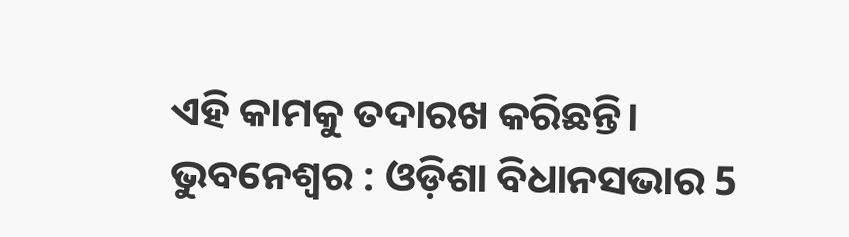ଏହି କାମକୁ ତଦାରଖ କରିଛନ୍ତି।
ଭୁବନେଶ୍ବର : ଓଡ଼ିଶା ବିଧାନସଭାର 5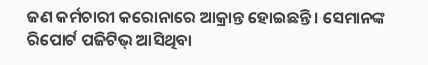ଜଣ କର୍ମଚାରୀ କରୋନାରେ ଆକ୍ରାନ୍ତ ହୋଇଛନ୍ତି । ସେମାନଙ୍କ ରିପୋର୍ଟ ପଜିଟିଭ୍ ଆସିଥିବା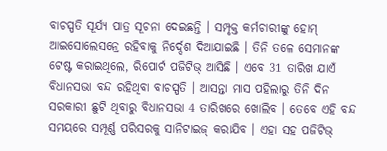ବାଚସ୍ପତି ସୂର୍ଯ୍ୟ ପାତ୍ର ସୂଚନା ଦେଇଛନ୍ତି । ସମ୍ପୃକ୍ତ କର୍ମଚାରୀଙ୍କୁ ହୋମ୍ ଆଇସୋଲେସନ୍ରେ ରହିବାକୁ ନିର୍ଦ୍ଦେଶ ଦିଆଯାଇଛି । ତିନି ତଳେ ସେମାନଙ୍କ ଟେଷ୍ଟ କରାଇଥିଲେ, ରିପୋର୍ଟ ପଜିଟିଭ୍ ଆସିଛି । ଏବେ 31 ତାରିଖ ଯାଏଁ ବିଧାନସଭା ବନ୍ଦ ରହିଥିବା ବାଚସ୍ପତି । ଆସନ୍ତା ମାସ ପହିଲାରୁ ତିନି ଦିନ ସରକାରୀ ଛୁଟି ଥିବାରୁ ବିଧାନସଭା 4 ତାରିଖରେ ଖୋଲିବ । ତେବେ ଏହି ବନ୍ଦ ସମୟରେ ସମ୍ପୂର୍ଣ୍ଣ ପରିସରକୁ ସାନିଟାଇଜ୍ କରାଯିବ । ଏହା ସହ ପଜିଟିଭ୍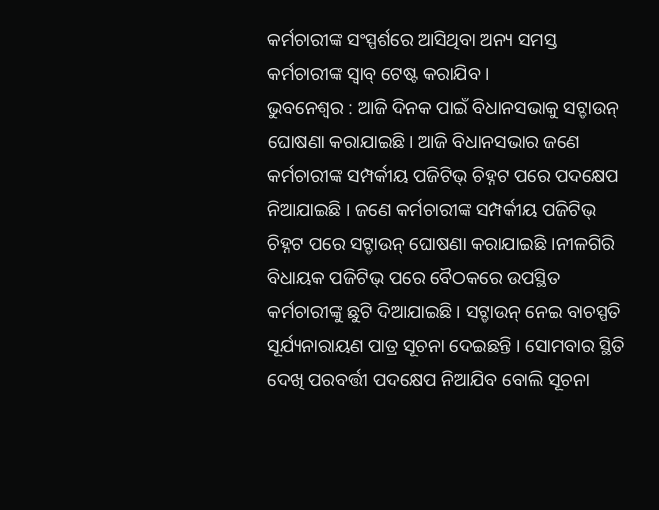କର୍ମଚାରୀଙ୍କ ସଂସ୍ପର୍ଶରେ ଆସିଥିବା ଅନ୍ୟ ସମସ୍ତ କର୍ମଚାରୀଙ୍କ ସ୍ବାବ୍ ଟେଷ୍ଟ କରାଯିବ ।
ଭୁବନେଶ୍ବର : ଆଜି ଦିନକ ପାଇଁ ବିଧାନସଭାକୁ ସଟ୍ଡାଉନ୍ ଘୋଷଣା କରାଯାଇଛି। ଆଜି ବିଧାନସଭାର ଜଣେ କର୍ମଚାରୀଙ୍କ ସମ୍ପର୍କୀୟ ପଜିଟିଭ୍ ଚିହ୍ନଟ ପରେ ପଦକ୍ଷେପ ନିଆଯାଇଛି । ଜଣେ କର୍ମଚାରୀଙ୍କ ସମ୍ପର୍କୀୟ ପଜିଟିଭ୍ ଚିହ୍ନଟ ପରେ ସଟ୍ଡାଉନ୍ ଘୋଷଣା କରାଯାଇଛି ।ନୀଳଗିରି ବିଧାୟକ ପଜିଟିଭ୍ ପରେ ବୈଠକରେ ଉପସ୍ଥିତ କର୍ମଚାରୀଙ୍କୁ ଛୁଟି ଦିଆଯାଇଛି । ସଟ୍ଡାଉନ୍ ନେଇ ବାଚସ୍ପତି ସୂର୍ଯ୍ୟନାରାୟଣ ପାତ୍ର ସୂଚନା ଦେଇଛନ୍ତି । ସୋମବାର ସ୍ଥିତି ଦେଖି ପରବର୍ତ୍ତୀ ପଦକ୍ଷେପ ନିଆଯିବ ବୋଲି ସୂଚନା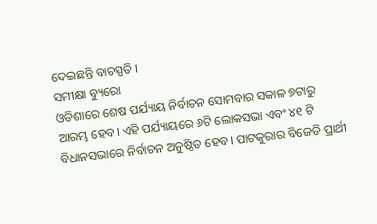ଦେଇଛନ୍ତି ବାଚସ୍ପତି ।
ସମୀକ୍ଷା ବ୍ୟୁରୋ
ଓଡିଶାରେ ଶେଷ ପର୍ଯ୍ୟାୟ ନିର୍ବାଚନ ସୋମବାର ସକାଳ ୭ଟାରୁ ଆରମ୍ଭ ହେବ। ଏହି ପର୍ଯ୍ୟାୟରେ ୬ଟି ଲୋକସଭା ଏବଂ ୪୧ ଟି ବିଧାନସଭାରେ ନିର୍ବାଚନ ଅନୁଷ୍ଠିତ ହେବ। ପାଟକୁରାର ବିଜେଡି ପ୍ରାର୍ଥୀ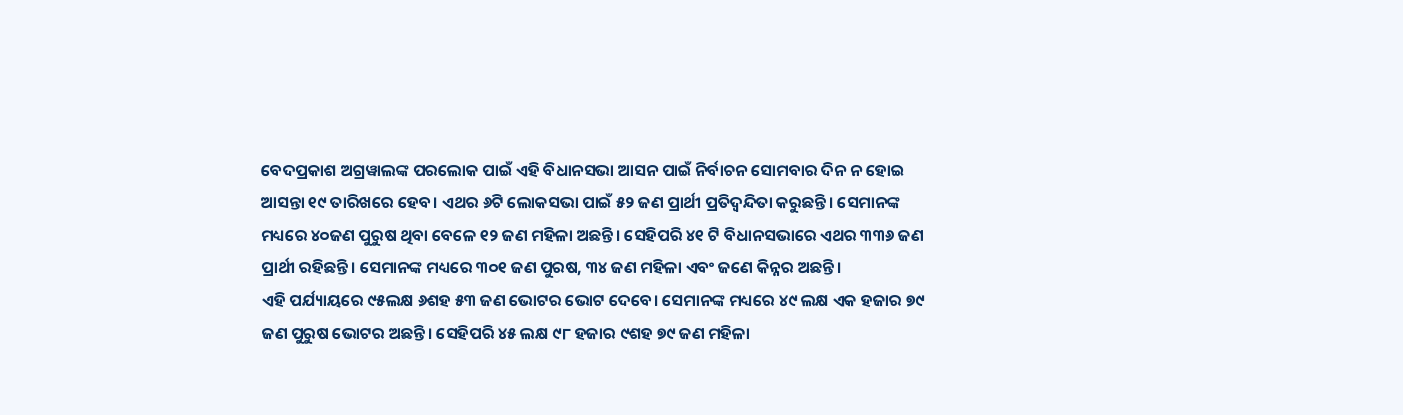ବେଦପ୍ରକାଶ ଅଗ୍ରୱାଲଙ୍କ ପରଲୋକ ପାଇଁ ଏହି ବିଧାନସଭା ଆସନ ପାଇଁ ନିର୍ବାଚନ ସୋମବାର ଦିନ ନ ହୋଇ ଆସନ୍ତା ୧୯ ତାରିଖରେ ହେବ। ଏଥର ୬ଟି ଲୋକସଭା ପାଇଁ ୫୨ ଜଣ ପ୍ରାର୍ଥୀ ପ୍ରତିଦ୍ବନ୍ଦିତା କରୁଛନ୍ତି। ସେମାନଙ୍କ ମଧ୍ୟରେ ୪୦ଜଣ ପୁରୁଷ ଥିବା ବେଳେ ୧୨ ଜଣ ମହିଳା ଅଛନ୍ତି। ସେହିପରି ୪୧ ଟି ବିଧାନସଭାରେ ଏଥର ୩୩୬ ଜଣ ପ୍ରାର୍ଥୀ ରହିଛନ୍ତି। ସେମାନଙ୍କ ମଧ୍ୟରେ ୩୦୧ ଜଣ ପୁରଷ, ୩୪ ଜଣ ମହିଳା ଏବଂ ଜଣେ କିନ୍ନର ଅଛନ୍ତି।
ଏହି ପର୍ଯ୍ୟାୟରେ ୯୫ଲକ୍ଷ ୬ଶହ ୫୩ ଜଣ ଭୋଟର ଭୋଟ ଦେବେ। ସେମାନଙ୍କ ମଧ୍ୟରେ ୪୯ ଲକ୍ଷ ଏକ ହଜାର ୭୯ ଜଣ ପୁରୁଷ ଭୋଟର ଅଛନ୍ତି। ସେହିପରି ୪୫ ଲକ୍ଷ ୯୮ ହଜାର ୯ଶହ ୭୯ ଜଣ ମହିଳା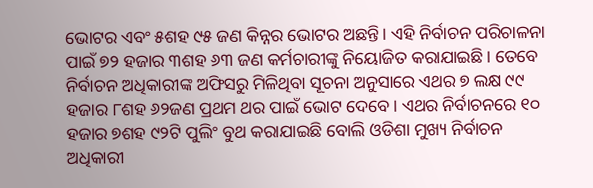ଭୋଟର ଏବଂ ୫ଶହ ୯୫ ଜଣ କିନ୍ନର ଭୋଟର ଅଛନ୍ତି। ଏହି ନିର୍ବାଚନ ପରିଚାଳନା ପାଇଁ ୭୨ ହଜାର ୩ଶହ ୬୩ ଜଣ କର୍ମଚାରୀଙ୍କୁ ନିୟୋଜିତ କରାଯାଇଛି। ତେବେ ନିର୍ବାଚନ ଅଧିକାରୀଙ୍କ ଅଫିସରୁ ମିଳିଥିବା ସୂଚନା ଅନୁସାରେ ଏଥର ୭ ଲକ୍ଷ ୯୯ ହଜାର ୮ଶହ ୬୨ଜଣ ପ୍ରଥମ ଥର ପାଇଁ ଭୋଟ ଦେବେ। ଏଥର ନିର୍ବାଚନରେ ୧୦ ହଜାର ୭ଶହ ୯୨ଟି ପୁଲିଂ ବୁଥ କରାଯାଇଛି ବୋଲି ଓଡିଶା ମୁଖ୍ୟ ନିର୍ବାଚନ ଅଧିକାରୀ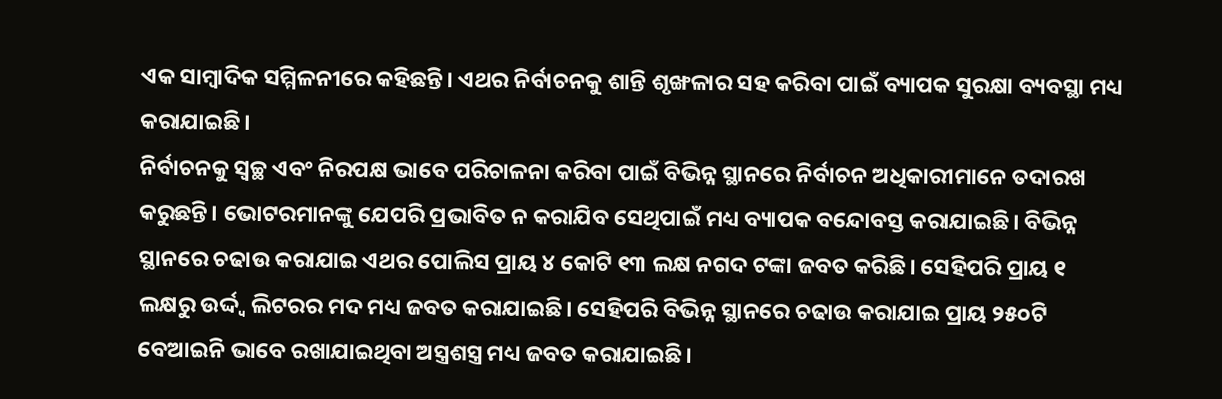ଏକ ସାମ୍ବାଦିକ ସମ୍ମିଳନୀରେ କହିଛନ୍ତି। ଏଥର ନିର୍ବାଚନକୁ ଶାନ୍ତି ଶୃଙ୍ଖଳାର ସହ କରିବା ପାଇଁ ବ୍ୟାପକ ସୁରକ୍ଷା ବ୍ୟବସ୍ଥା ମଧ୍ୟ କରାଯାଇଛି।
ନିର୍ବାଚନକୁ ସ୍ବଚ୍ଛ ଏବଂ ନିରପକ୍ଷ ଭାବେ ପରିଚାଳନା କରିବା ପାଇଁ ବିଭିନ୍ନ ସ୍ଥାନରେ ନିର୍ବାଚନ ଅଧିକାରୀମାନେ ତଦାରଖ କରୁଛନ୍ତି। ଭୋଟରମାନଙ୍କୁ ଯେପରି ପ୍ରଭାବିତ ନ କରାଯିବ ସେଥିପାଇଁ ମଧ୍ୟ ବ୍ୟାପକ ବନ୍ଦୋବସ୍ତ କରାଯାଇଛି। ବିଭିନ୍ନ ସ୍ଥାନରେ ଚଢାଉ କରାଯାଇ ଏଥର ପୋଲିସ ପ୍ରାୟ ୪ କୋଟି ୧୩ ଲକ୍ଷ ନଗଦ ଟଙ୍କା ଜବତ କରିଛି। ସେହିପରି ପ୍ରାୟ ୧ ଲକ୍ଷରୁ ଉର୍ଦ୍ଦ୍ୱ ଲିଟରର ମଦ ମଧ୍ୟ ଜବତ କରାଯାଇଛି। ସେହିପରି ବିଭିନ୍ନ ସ୍ଥାନରେ ଚଢାଉ କରାଯାଇ ପ୍ରାୟ ୨୫୦ଟି ବେଆଇନି ଭାବେ ରଖାଯାଇଥିବା ଅସ୍ତ୍ରଶସ୍ତ୍ର ମଧ୍ୟ ଜବତ କରାଯାଇଛି।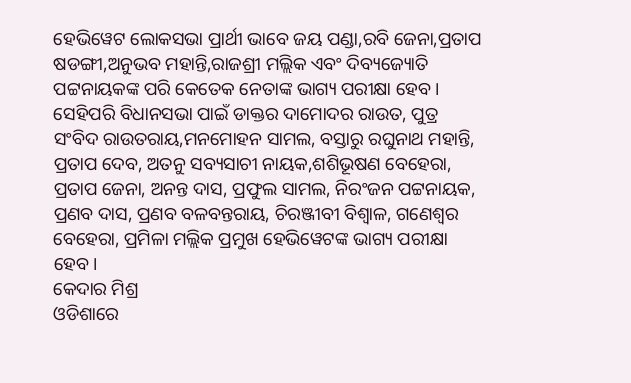ହେଭିୱେଟ ଲୋକସଭା ପ୍ରାର୍ଥୀ ଭାବେ ଜୟ ପଣ୍ଡା,ରବି ଜେନା,ପ୍ରତାପ ଷଡଙ୍ଗୀ,ଅନୁଭବ ମହାନ୍ତି,ରାଜଶ୍ରୀ ମଲ୍ଲିକ ଏବଂ ଦିବ୍ୟଜ୍ୟୋତି ପଟ୍ଟନାୟକଙ୍କ ପରି କେତେକ ନେତାଙ୍କ ଭାଗ୍ୟ ପରୀକ୍ଷା ହେବ। ସେହିପରି ବିଧାନସଭା ପାଇଁ ଡାକ୍ତର ଦାମୋଦର ରାଉତ, ପୁତ୍ର ସଂବିଦ ରାଉତରାୟ,ମନମୋହନ ସାମଲ, ବସ୍ତାରୁ ରଘୁନାଥ ମହାନ୍ତି, ପ୍ରତାପ ଦେବ, ଅତନୁ ସବ୍ୟସାଚୀ ନାୟକ,ଶଶିଭୂଷଣ ବେହେରା, ପ୍ରତାପ ଜେନା, ଅନନ୍ତ ଦାସ, ପ୍ରଫୁଲ ସାମଲ, ନିରଂଜନ ପଟ୍ଟନାୟକ, ପ୍ରଣବ ଦାସ, ପ୍ରଣବ ବଳବନ୍ତରାୟ, ଚିରଞ୍ଜୀବୀ ବିଶ୍ବାଳ, ଗଣେଶ୍ବର ବେହେରା, ପ୍ରମିଳା ମଲ୍ଲିକ ପ୍ରମୁଖ ହେଭିୱେଟଙ୍କ ଭାଗ୍ୟ ପରୀକ୍ଷା ହେବ।
କେଦାର ମିଶ୍ର
ଓଡିଶାରେ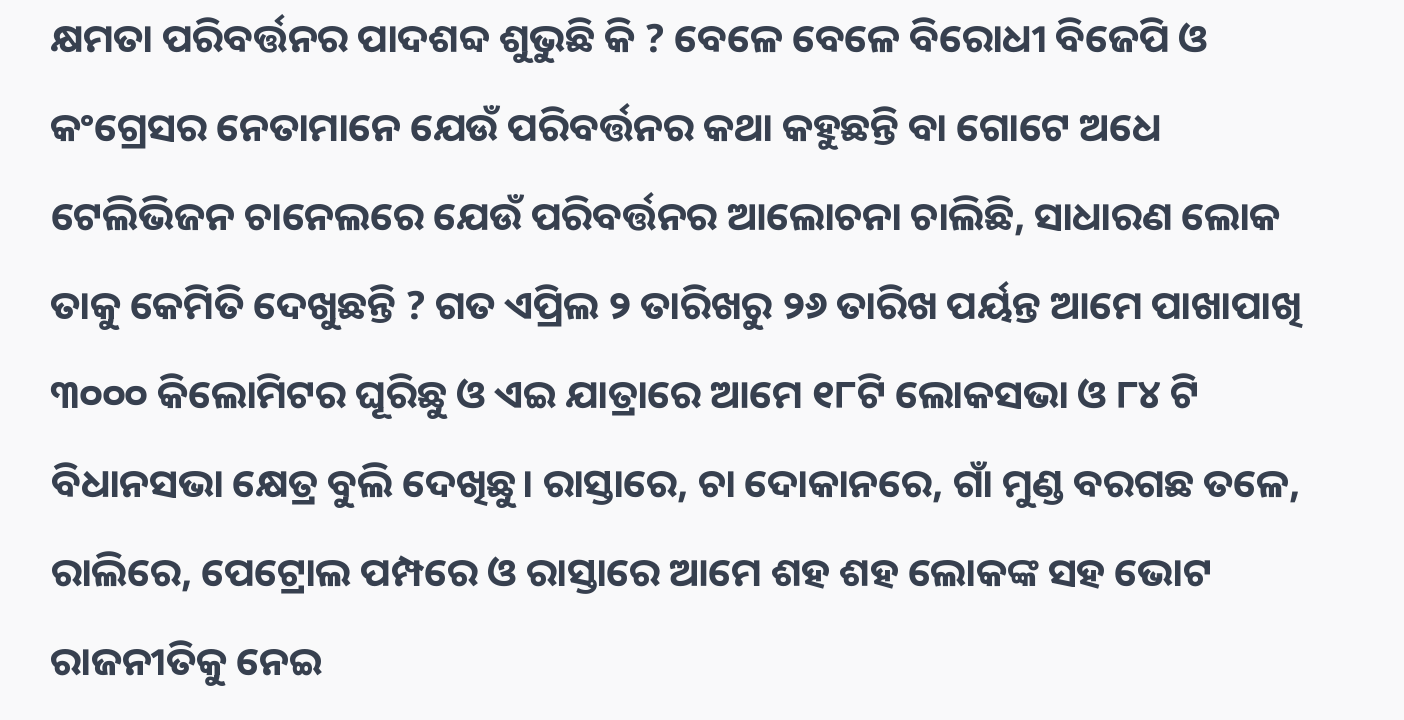କ୍ଷମତା ପରିବର୍ତ୍ତନର ପାଦଶବ୍ଦ ଶୁଭୁଛି କି ? ବେଳେ ବେଳେ ବିରୋଧୀ ବିଜେପି ଓ କଂଗ୍ରେସର ନେତାମାନେ ଯେଉଁ ପରିବର୍ତ୍ତନର କଥା କହୁଛନ୍ତି ବା ଗୋଟେ ଅଧେ ଟେଲିଭିଜନ ଚାନେଲରେ ଯେଉଁ ପରିବର୍ତ୍ତନର ଆଲୋଚନା ଚାଲିଛି, ସାଧାରଣ ଲୋକ ତାକୁ କେମିତି ଦେଖୁଛନ୍ତି ? ଗତ ଏପ୍ରିଲ ୨ ତାରିଖରୁ ୨୬ ତାରିଖ ପର୍ୟନ୍ତ ଆମେ ପାଖାପାଖି ୩୦୦୦ କିଲୋମିଟର ଘୂରିଛୁ ଓ ଏଇ ଯାତ୍ରାରେ ଆମେ ୧୮ଟି ଲୋକସଭା ଓ ୮୪ ଟି ବିଧାନସଭା କ୍ଷେତ୍ର ବୁଲି ଦେଖିଛୁ। ରାସ୍ତାରେ, ଚା ଦୋକାନରେ, ଗାଁ ମୁଣ୍ଡ ବରଗଛ ତଳେ, ରାଲିରେ, ପେଟ୍ରୋଲ ପମ୍ପରେ ଓ ରାସ୍ତାରେ ଆମେ ଶହ ଶହ ଲୋକଙ୍କ ସହ ଭୋଟ ରାଜନୀତିକୁ ନେଇ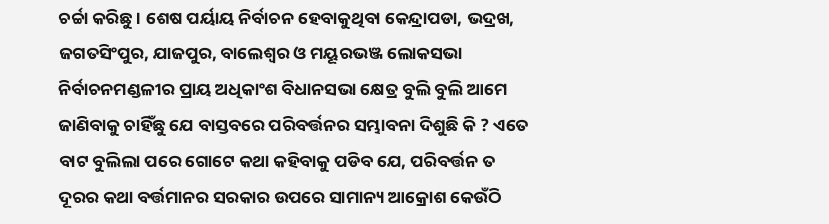ଚର୍ଚ୍ଚା କରିଛୁ। ଶେଷ ପର୍ୟାୟ ନିର୍ବାଚନ ହେବାକୁଥିବା କେନ୍ଦ୍ରାପଡା, ଭଦ୍ରଖ, ଜଗତସିଂପୁର, ଯାଜପୁର, ବାଲେଶ୍ଵର ଓ ମୟୂରଭଞ୍ଜ ଲୋକସଭା ନିର୍ବାଚନମଣ୍ଡଳୀର ପ୍ରାୟ ଅଧିକାଂଶ ବିଧାନସଭା କ୍ଷେତ୍ର ବୁଲି ବୁଲି ଆମେ ଜାଣିବାକୁ ଚାହିଁଛୁ ଯେ ବାସ୍ତବରେ ପରିବର୍ତ୍ତନର ସମ୍ଭାବନା ଦିଶୁଛି କି ? ଏତେ ବାଟ ବୁଲିଲା ପରେ ଗୋଟେ କଥା କହିବାକୁ ପଡିବ ଯେ, ପରିବର୍ତ୍ତନ ତ ଦୂରର କଥା ବର୍ତ୍ତମାନର ସରକାର ଉପରେ ସାମାନ୍ୟ ଆକ୍ରୋଶ କେଉଁଠି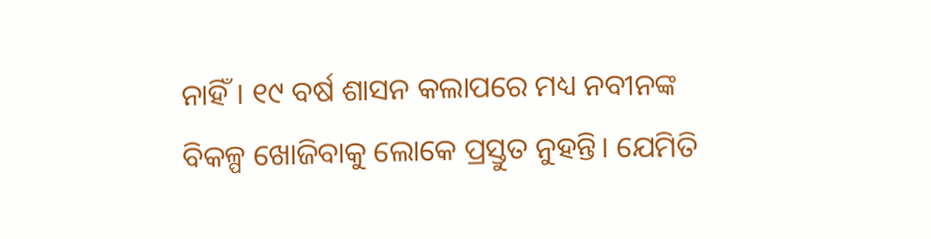ନାହିଁ। ୧୯ ବର୍ଷ ଶାସନ କଲାପରେ ମଧ୍ୟ ନବୀନଙ୍କ ବିକଳ୍ପ ଖୋଜିବାକୁ ଲୋକେ ପ୍ରସ୍ତୁତ ନୁହନ୍ତି। ଯେମିତି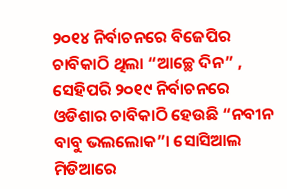୨୦୧୪ ନିର୍ବାଚନରେ ବିଜେପିର ଚାବିକାଠି ଥିଲା “ଆଚ୍ଛେ ଦିନ” , ସେହିପରି ୨୦୧୯ ନିର୍ବାଚନରେ ଓଡିଶାର ଚାବିକାଠି ହେଉଛି “ନବୀନ ବାବୁ ଭଲଲୋକ”। ସୋସିଆଲ ମିଡିଆରେ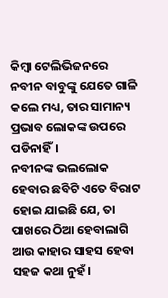କିମ୍ବା ଟେଲିଭିଜନରେ ନବୀନ ବାବୁଙ୍କୁ ଯେତେ ଗାଳି କଲେ ମଧ୍ୟ, ତାର ସାମାନ୍ୟ ପ୍ରଭାବ ଲୋକଙ୍କ ଉପରେ ପଡିନାହିଁ।
ନବୀନଙ୍କ ଭଲଲୋକ ହେବାର ଛବିଟି ଏତେ ବିରାଟ ହୋଇ ଯାଇଛି ଯେ, ତା ପାଖରେ ଠିଆ ହେବାଲାଗି ଆଉ କାହାର ସାହସ ହେବା ସହଜ କଥା ନୁହଁ।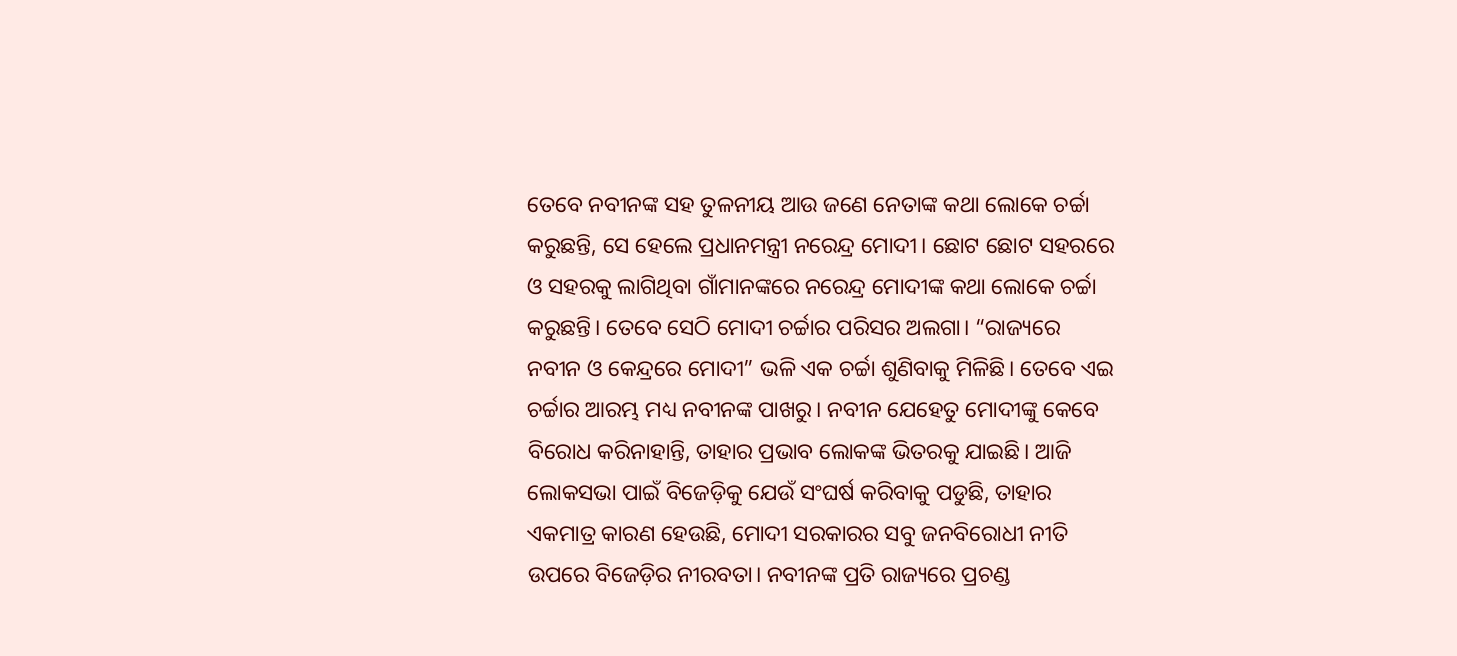ତେବେ ନବୀନଙ୍କ ସହ ତୁଳନୀୟ ଆଉ ଜଣେ ନେତାଙ୍କ କଥା ଲୋକେ ଚର୍ଚ୍ଚା କରୁଛନ୍ତି, ସେ ହେଲେ ପ୍ରଧାନମନ୍ତ୍ରୀ ନରେନ୍ଦ୍ର ମୋଦୀ। ଛୋଟ ଛୋଟ ସହରରେ ଓ ସହରକୁ ଲାଗିଥିବା ଗାଁମାନଙ୍କରେ ନରେନ୍ଦ୍ର ମୋଦୀଙ୍କ କଥା ଲୋକେ ଚର୍ଚ୍ଚା କରୁଛନ୍ତି। ତେବେ ସେଠି ମୋଦୀ ଚର୍ଚ୍ଚାର ପରିସର ଅଲଗା। “ରାଜ୍ୟରେ ନବୀନ ଓ କେନ୍ଦ୍ରରେ ମୋଦୀ” ଭଳି ଏକ ଚର୍ଚ୍ଚା ଶୁଣିବାକୁ ମିଳିଛି। ତେବେ ଏଇ ଚର୍ଚ୍ଚାର ଆରମ୍ଭ ମଧ୍ୟ ନବୀନଙ୍କ ପାଖରୁ। ନବୀନ ଯେହେତୁ ମୋଦୀଙ୍କୁ କେବେ ବିରୋଧ କରିନାହାନ୍ତି, ତାହାର ପ୍ରଭାବ ଲୋକଙ୍କ ଭିତରକୁ ଯାଇଛି। ଆଜି ଲୋକସଭା ପାଇଁ ବିଜେଡ଼ିକୁ ଯେଉଁ ସଂଘର୍ଷ କରିବାକୁ ପଡୁଛି, ତାହାର ଏକମାତ୍ର କାରଣ ହେଉଛି, ମୋଦୀ ସରକାରର ସବୁ ଜନବିରୋଧୀ ନୀତି ଉପରେ ବିଜେଡ଼ିର ନୀରବତା। ନବୀନଙ୍କ ପ୍ରତି ରାଜ୍ୟରେ ପ୍ରଚଣ୍ଡ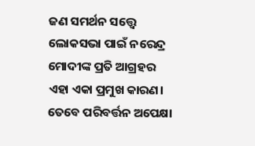ଜଣ ସମର୍ଥନ ସତ୍ତ୍ୱେ ଲୋକସଭା ପାଇଁ ନରେନ୍ଦ୍ର ମୋଦୀଙ୍କ ପ୍ରତି ଆଗ୍ରହର ଏହା ଏକା ପ୍ରମୁଖ କାରଣ।
ତେବେ ପରିବର୍ତ୍ତନ ଅପେକ୍ଷା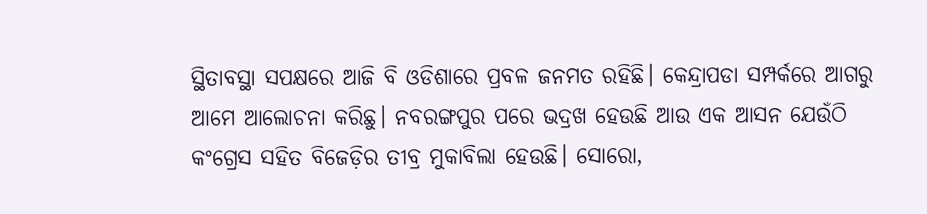ସ୍ଥିତାବସ୍ଥା ସପକ୍ଷରେ ଆଜି ବି ଓଡିଶାରେ ପ୍ରବଳ ଜନମତ ରହିଛି। କେନ୍ଦ୍ରାପଡା ସମ୍ପର୍କରେ ଆଗରୁ ଆମେ ଆଲୋଚନା କରିଛୁ। ନବରଙ୍ଗପୁର ପରେ ଭଦ୍ରଖ ହେଉଛି ଆଉ ଏକ ଆସନ ଯେଉଁଠି କଂଗ୍ରେସ ସହିତ ବିଜେଡ଼ିର ତୀବ୍ର ମୁକାବିଲା ହେଉଛି। ସୋରୋ,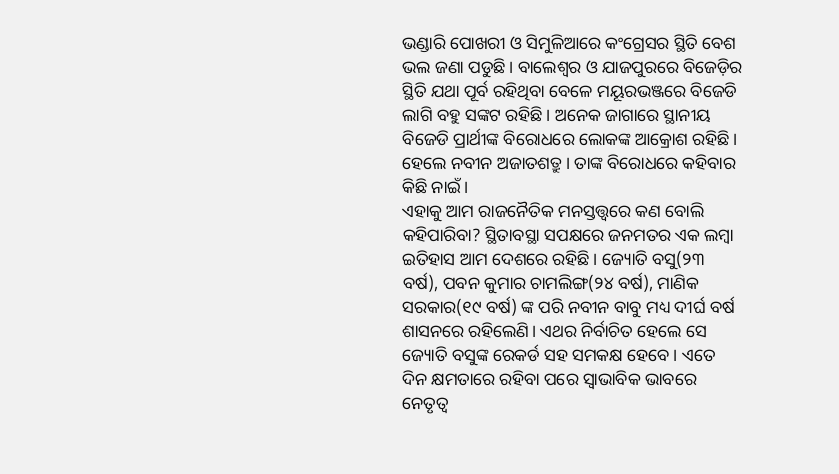ଭଣ୍ଡାରି ପୋଖରୀ ଓ ସିମୁଳିଆରେ କଂଗ୍ରେସର ସ୍ଥିତି ବେଶ ଭଲ ଜଣା ପଡୁଛି। ବାଲେଶ୍ଵର ଓ ଯାଜପୁରରେ ବିଜେଡ଼ିର ସ୍ଥିତି ଯଥା ପୂର୍ବ ରହିଥିବା ବେଳେ ମୟୂରଭଞ୍ଜରେ ବିଜେଡି ଲାଗି ବହୁ ସଙ୍କଟ ରହିଛି। ଅନେକ ଜାଗାରେ ସ୍ଥାନୀୟ ବିଜେଡି ପ୍ରାର୍ଥୀଙ୍କ ବିରୋଧରେ ଲୋକଙ୍କ ଆକ୍ରୋଶ ରହିଛି। ହେଲେ ନବୀନ ଅଜାତଶତ୍ରୁ। ତାଙ୍କ ବିରୋଧରେ କହିବାର କିଛି ନାଇଁ।
ଏହାକୁ ଆମ ରାଜନୈତିକ ମନସ୍ତତ୍ତ୍ଵରେ କଣ ବୋଲି କହିପାରିବା? ସ୍ଥିତାବସ୍ଥା ସପକ୍ଷରେ ଜନମତର ଏକ ଲମ୍ବା ଇତିହାସ ଆମ ଦେଶରେ ରହିଛି। ଜ୍ୟୋତି ବସୁ(୨୩ ବର୍ଷ), ପବନ କୁମାର ଚାମଲିଙ୍ଗ(୨୪ ବର୍ଷ), ମାଣିକ ସରକାର(୧୯ ବର୍ଷ) ଙ୍କ ପରି ନବୀନ ବାବୁ ମଧ୍ୟ ଦୀର୍ଘ ବର୍ଷ ଶାସନରେ ରହିଲେଣି। ଏଥର ନିର୍ବାଚିତ ହେଲେ ସେ ଜ୍ୟୋତି ବସୁଙ୍କ ରେକର୍ଡ ସହ ସମକକ୍ଷ ହେବେ। ଏତେ ଦିନ କ୍ଷମତାରେ ରହିବା ପରେ ସ୍ଵାଭାବିକ ଭାବରେ ନେତୃତ୍ୱ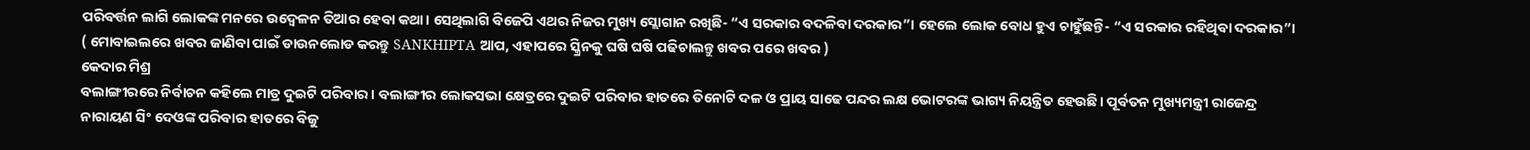ପରିବର୍ତ୍ତନ ଲାଗି ଲୋକଙ୍କ ମନରେ ଉଦ୍ବେଳନ ତିଆର ହେବା କଥା। ସେଥିଲାଗି ବିଜେପି ଏଥର ନିଜର ମୁଖ୍ୟ ସ୍ଲୋଗାନ ରଖିଛି- “ଏ ସରକାର ବଦଳିବା ଦରକାର”। ହେଲେ ଲୋକ ବୋଧ ହୁଏ ଚାହୁଁଛନ୍ତି- “ଏ ସରକାର ରହିଥିବା ଦରକାର”।
( ମୋବାଇଲରେ ଖବର ଜାଣିବା ପାଇଁ ଡାଉନଲୋଡ କରନ୍ତୁ SANKHIPTA ଆପ, ଏହାପରେ ସ୍କ୍ରିନକୁ ଘଷି ଘଷି ପଢିଚାଲନ୍ତୁ ଖବର ପରେ ଖବର )
କେଦାର ମିଶ୍ର
ବଲାଙ୍ଗୀରରେ ନିର୍ବାଚନ କହିଲେ ମାତ୍ର ଦୁଇଟି ପରିବାର। ବଲାଙ୍ଗୀର ଲୋକସଭା କ୍ଷେତ୍ରରେ ଦୁଇଟି ପରିବାର ହାତରେ ତିନୋଟି ଦଳ ଓ ପ୍ରାୟ ସାଢେ ପନ୍ଦର ଲକ୍ଷ ଭୋଟରଙ୍କ ଭାଗ୍ୟ ନିୟନ୍ତ୍ରିତ ହେଉଛି। ପୂର୍ବତନ ମୁଖ୍ୟମନ୍ତ୍ରୀ ରାଜେନ୍ଦ୍ର ନାରାୟଣ ସିଂ ଦେଓଙ୍କ ପରିବାର ହାତରେ ବିଜୁ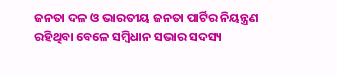ଜନତା ଦଳ ଓ ଭାରତୀୟ ଜନତା ପାର୍ଟିର ନିୟନ୍ତ୍ରଣ ରହିଥିବା ବେଳେ ସମ୍ବିଧାନ ସଭାର ସଦସ୍ୟ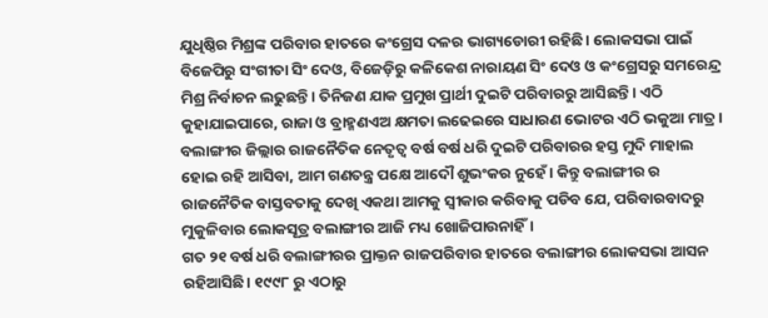ଯୁଧିଷ୍ଠିର ମିଶ୍ରଙ୍କ ପରିବାର ହାତରେ କଂଗ୍ରେସ ଦଳର ଭାଗ୍ୟଡୋରୀ ରହିଛି। ଲୋକସଭା ପାଇଁ ବିଜେପିରୁ ସଂଗୀତା ସିଂ ଦେଓ, ବିଜେଡ଼ିରୁ କଳିକେଶ ନାରାୟଣ ସିଂ ଦେଓ ଓ କଂଗ୍ରେସରୁ ସମରେନ୍ଦ୍ର ମିଶ୍ର ନିର୍ବାଚନ ଲଢୁଛନ୍ତି। ତିନିଜଣ ଯାକ ପ୍ରମୁଖ ପ୍ରାର୍ଥୀ ଦୁଇଟି ପରିବାରରୁ ଆସିଛନ୍ତି। ଏଠି କୁହାଯାଇପାରେ, ରାଜା ଓ ବ୍ରାହ୍ମଣଏଅ କ୍ଷମତା ଲଢେଇରେ ସାଧାରଣ ଭୋଟର ଏଠି ଭକୁଆ ମାତ୍ର। ବଲାଙ୍ଗୀର ଜିଲ୍ଲାର ରାଜନୈତିକ ନେତୃତ୍ୱ ବର୍ଷ ବର୍ଷ ଧରି ଦୁଇଟି ପରିବାରର ହସ୍ତ ମୁଦି ମାହାଲ ହୋଇ ରହି ଆସିବା, ଆମ ଗଣତନ୍ତ୍ର ପକ୍ଷେ ଆଦୌ ଶୁଭଂକର ନୁହେଁ। କିନ୍ତୁ ବଲାଙ୍ଗୀର ର ରାଜନୈତିକ ବାସ୍ତବତାକୁ ଦେଖି ଏକଥା ଆମକୁ ସ୍ଵୀକାର କରିବାକୁ ପଡିବ ଯେ, ପରିବାରବାଦରୁ ମୁକୁଳିବାର ଲୋକସୂତ୍ର ବଲାଙ୍ଗୀର ଆଜି ମଧ୍ୟ ଖୋଜିପାଉନାହିଁ।
ଗତ ୨୧ ବର୍ଷ ଧରି ବଲାଙ୍ଗୀରର ପ୍ରାକ୍ତନ ରାଜପରିବାର ହାତରେ ବଲାଙ୍ଗୀର ଲୋକସଭା ଆସନ ରହିଆସିଛି। ୧୯୯୮ ରୁ ଏଠାରୁ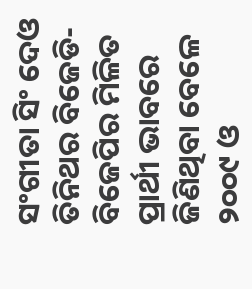ସଂଗୀତା ସିଂ ଦେଓ ତିନିଥର ବିଜେଡି-ବିଜେପିର ମିଳିତ ପ୍ରାର୍ଥୀ ଭାବରେ ଜିଣିଥିବା ବେଳେ ୨୦୦୯ ଓ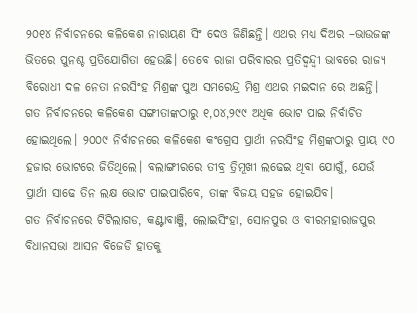୨୦୧୪ ନିର୍ବାଚନରେ କଳିକେଶ ନାରାୟଣ ସିଂ ଦେଓ ଜିଣିଛନ୍ତି। ଏଥର ମଧ୍ୟ ଦିଅର –ଭାଉଜଙ୍କ ଭିତରେ ପୁନଶ୍ଚ ପ୍ରତିଯୋଗିତା ହେଉଛି। ତେବେ ରାଜା ପରିବାରର ପ୍ରତିଦ୍ବନ୍ଦ୍ବୀ ଭାବରେ ରାଜ୍ୟ ବିରୋଧୀ ଦଳ ନେତା ନରସିଂହ ମିଶ୍ରଙ୍କ ପୁଅ ସମରେନ୍ଦ୍ର ମିଶ୍ର ଏଥର ମଇଦାନ ରେ ଅଛନ୍ତି। ଗତ ନିର୍ବାଚନରେ କଳିକେଶ ସଙ୍ଗୀତାଙ୍କଠାରୁ ୧,୦୪,୨୯୯ ଅଧିକ ଭୋଟ ପାଇ ନିର୍ବାଚିତ ହୋଇଥିଲେ। ୨୦୦୯ ନିର୍ବାଚନରେ କଳିକେଶ କଂଗ୍ରେସ ପ୍ରାର୍ଥୀ ନରସିଂହ ମିଶ୍ରଙ୍କଠାରୁ ପ୍ରାୟ ୯୦ ହଜାର ଭୋଟରେ ଜିତିଥିଲେ। ବଲାଙ୍ଗୀରରେ ତୀବ୍ର ତ୍ରିମୂଖୀ ଲଢେଇ ଥିବା ଯୋଗୁଁ, ଯେଉଁ ପ୍ରାର୍ଥୀ ସାଢେ ତିନ ଲକ୍ଷ ଭୋଟ ପାଇପାରିବେ, ତାଙ୍କ ବିଜୟ ସହଜ ହୋଇଯିବ।
ଗତ ନିର୍ବାଚନରେ ଟିଟିଲାଗଡ, କଣ୍ଟାବାଞ୍ଜି, ଲୋଇସିଂହା, ସୋନପୁର ଓ ବୀରମହାରାଜପୁର ବିଧାନସଭା ଆସନ ବିଜେଡି ହାତକୁ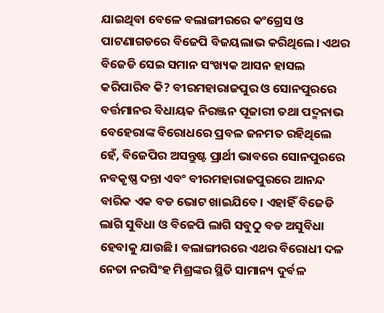ଯାଇଥିବା ବେଳେ ବଲାଙ୍ଗୀରରେ କଂଗ୍ରେସ ଓ ପାଟଣାଗଡରେ ବିଜେପି ବିଜୟଲାଭ କରିଥିଲେ। ଏଥର ବିଜେଡି ସେଇ ସମାନ ସଂଖ୍ୟକ ଆସନ ହାସଲ କରିପାରିବ କି? ବୀରମହାରାଜପୁର ଓ ସୋନପୁରରେ ବର୍ତ୍ତମାନର ବିଧାୟକ ନିରଞ୍ଜନ ପୂଜାରୀ ତଥା ପଦ୍ମନାଭ ବେହେରାଙ୍କ ବିରୋଧରେ ପ୍ରବଳ ଜନମତ ରହିଥିଲେ ହେଁ, ବିଜେପିର ଅସନ୍ତୁଷ୍ଟ ପ୍ରାର୍ଥୀ ଭାବରେ ସୋନପୁରରେ ନବକୃଷ୍ଣ ଦନ୍ତା ଏବଂ ବୀରମହାରାଜପୁରରେ ଆନନ୍ଦ ବାରିକ ଏକ ବଡ ଭୋଟ ଖାଇଯିବେ। ଏହାହିଁ ବିଜେଡି ଲାଗି ସୁବିଧା ଓ ବିଜେପି ଲାଗି ସବୁଠୁ ବଡ ଅସୁବିଧା ହେବାକୁ ଯାଉଛି। ବଲାଙ୍ଗୀରରେ ଏଥର ବିରୋଧୀ ଦଳ ନେତା ନରସିଂହ ମିଶ୍ରଙ୍କର ସ୍ଥିତି ସାମାନ୍ୟ ଦୁର୍ବଳ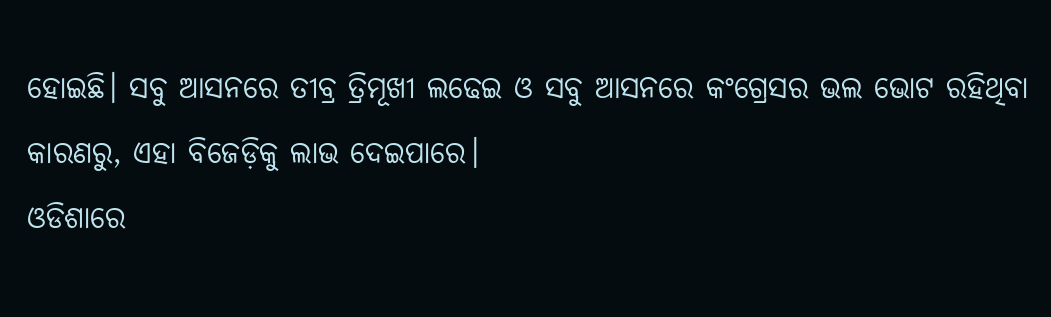ହୋଇଛି। ସବୁ ଆସନରେ ତୀବ୍ର ତ୍ରିମୂଖୀ ଲଢେଇ ଓ ସବୁ ଆସନରେ କଂଗ୍ରେସର ଭଲ ଭୋଟ ରହିଥିବା କାରଣରୁ, ଏହା ବିଜେଡ଼ିକୁ ଲାଭ ଦେଇପାରେ।
ଓଡିଶାରେ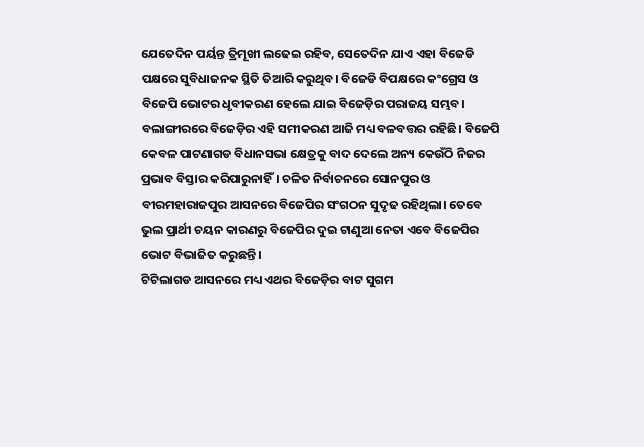ଯେତେଦିନ ପର୍ୟନ୍ତ ତ୍ରିମୂଖୀ ଲଢେଇ ରହିବ, ସେତେଦିନ ଯାଏ ଏହା ବିଜେଡି ପକ୍ଷରେ ସୁବିଧାଜନକ ସ୍ଥିତି ତିଆରି କରୁଥିବ। ବିଜେଡି ବିପକ୍ଷରେ କଂଗ୍ରେସ ଓ ବିଜେପି ଭୋଟର ଧୃବୀକରଣ ହେଲେ ଯାଇ ବିଜେଡ଼ିର ପରାଜୟ ସମ୍ଭବ। ବଲାଙ୍ଗୀରରେ ବିଜେଡ଼ିର ଏହି ସମୀକରଣ ଆଜି ମଧ୍ୟ ବଳବତ୍ତର ରହିଛି। ବିଜେପି କେବଳ ପାଟଣାଗଡ ବିଧାନସଭା କ୍ଷେତ୍ରକୁ ବାଦ ଦେଲେ ଅନ୍ୟ କେଉଁଠି ନିଜର ପ୍ରଭାବ ବିସ୍ତାର କରିପାରୁନାହିଁ। ଚଳିତ ନିର୍ବାଚନରେ ସୋନପୁର ଓ ବୀରମହାରାଜପୁର ଆସନରେ ବିଜେପିର ସଂଗଠନ ସୁଦୃଢ ରହିଥିଲା। ତେବେ ଭୁଲ ପ୍ରାର୍ଥୀ ଚୟନ କାରଣରୁ ବିଜେପିର ଦୁଇ ଟାଣୁଆ ନେତା ଏବେ ବିଜେପିର ଭୋଟ ବିଭାଜିତ କରୁଛନ୍ତି।
ଟିଟିଲାଗଡ ଆସନରେ ମଧ୍ୟ ଏଥର ବିଜେଡ଼ିର ବାଟ ସୁଗମ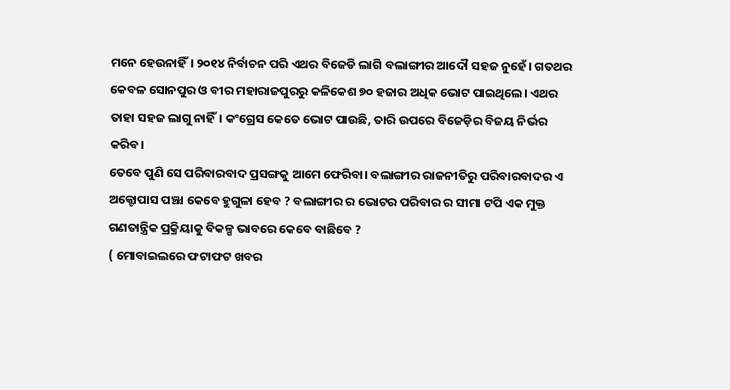ମନେ ହେଉନାହିଁ। ୨୦୧୪ ନିର୍ବାଚନ ପରି ଏଥର ବିଜେଡି ଲାଗି ବଲାଙ୍ଗୀର ଆଦୌ ସହଜ ନୁହେଁ। ଗତଥର କେବଳ ସୋନପୁର ଓ ବୀର ମହାରାଜପୁରରୁ କଳିକେଶ ୭୦ ହଜାର ଅଧିକ ଭୋଟ ପାଇଥିଲେ। ଏଥର ତାହା ସହଜ ଲାଗୁ ନାହିଁ। କଂଗ୍ରେସ କେତେ ଭୋଟ ପାଉଛି, ତାରି ଉପରେ ବିଜେଡ଼ିର ବିଜୟ ନିର୍ଭର କରିବ।
ତେବେ ପୁଣି ସେ ପରିବାରବାଦ ପ୍ରସଙ୍ଗକୁ ଆମେ ଫେରିବା। ବଲାଙ୍ଗୀର ରାଜନୀତିରୁ ପରିବାରବାଦର ଏ ଅକ୍ଟୋପାସ ପଞ୍ଝା କେବେ ହୁଗୁଳା ହେବ ? ବଲାଙ୍ଗୀର ର ଭୋଟର ପରିବାର ର ସୀମା ଟପି ଏକ ମୁକ୍ତ ଗଣତାନ୍ତ୍ରିକ ପ୍ରକ୍ରିୟାକୁ ବିକଳ୍ପ ଭାବରେ କେବେ ବାଛିବେ ?
( ମୋବାଇଲରେ ଫଟାଫଟ ଖବର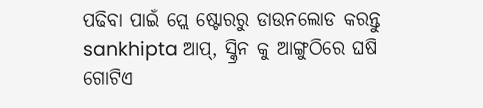ପଢିବା ପାଇଁ ପ୍ଲେ ଷ୍ଟୋରରୁ ଡାଉନଲୋଡ କରନ୍ତୁ sankhipta ଆପ୍, ସ୍କ୍ରିନ କୁ ଆଙ୍ଗୁଠିରେ ଘଷି ଗୋଟିଏ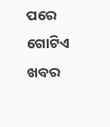ପରେ ଗୋଟିଏ ଖବର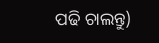ପଢି ଚାଲନ୍ତୁ)